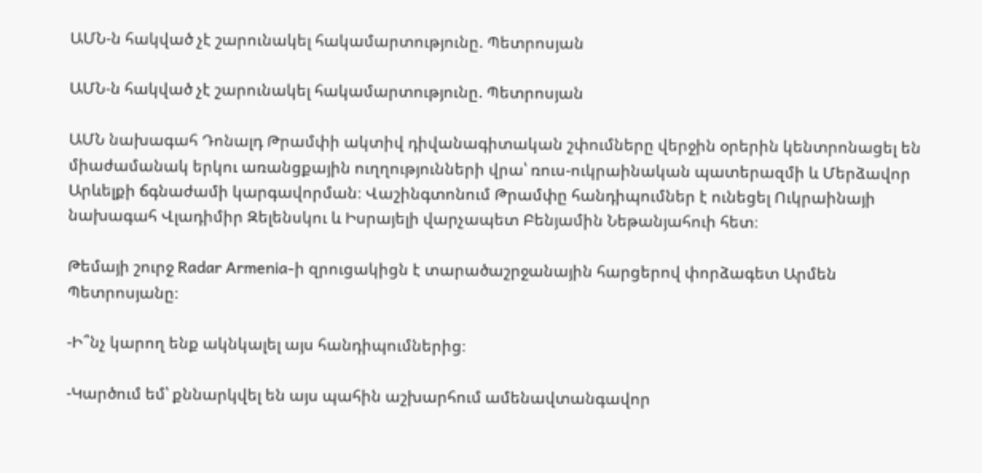ԱՄՆ-ն հակված չէ շարունակել հակամարտությունը. Պետրոսյան

ԱՄՆ-ն հակված չէ շարունակել հակամարտությունը. Պետրոսյան

ԱՄՆ նախագահ Դոնալդ Թրամփի ակտիվ դիվանագիտական շփումները վերջին օրերին կենտրոնացել են միաժամանակ երկու առանցքային ուղղությունների վրա՝ ռուս-ուկրաինական պատերազմի և Մերձավոր Արևելքի ճգնաժամի կարգավորման։ Վաշինգտոնում Թրամփը հանդիպումներ է ունեցել Ուկրաինայի նախագահ Վլադիմիր Զելենսկու և Իսրայելի վարչապետ Բենյամին Նեթանյահուի հետ։

Թեմայի շուրջ Radar Armenia-ի զրուցակիցն է տարածաշրջանային հարցերով փորձագետ Արմեն Պետրոսյանը։

-Ի՞նչ կարող ենք ակնկալել այս հանդիպումներից։

-Կարծում եմ՝ քննարկվել են այս պահին աշխարհում ամենավտանգավոր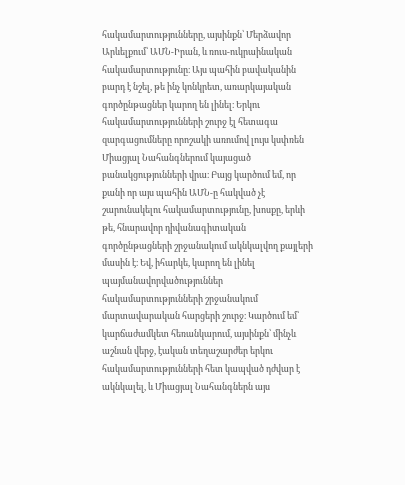հակամարտությունները, այսինքն՝ Մերձավոր Արևելքում՝ ԱՄՆ-Իրան, և ռուս-ուկրաինական հակամարտությունը։ Այս պահին բավականին բարդ է նշել, թե ինչ կոնկրետ, առարկայական գործընթացներ կարող են լինել։ Երկու հակամարտությունների շուրջ էլ հետագա զարգացումները որոշակի առումով լույս կսփռեն Միացյալ Նահանգներում կայացած բանակցությունների վրա։ Բայց կարծում եմ, որ քանի որ այս պահին ԱՄՆ-ը հակված չէ շարունակելու հակամարտությունը, խոսքը, երևի թե, հնարավոր դիվանագիտական գործընթացների շրջանակում ակնկալվող քայլերի մասին է։ Եվ, իհարկե, կարող են լինել պայմանավորվածություններ հակամարտությունների շրջանակում մարտավարական հարցերի շուրջ։ Կարծում եմ՝ կարճաժամկետ հեռանկարում, այսինքն՝ մինչև աշնան վերջ, էական տեղաշարժեր երկու հակամարտությունների հետ կապված դժվար է ակնկալել, և Միացյալ Նահանգներն այս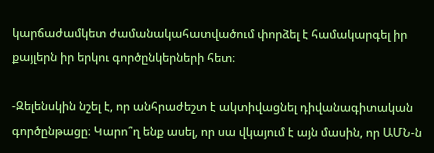կարճաժամկետ ժամանակահատվածում փորձել է համակարգել իր քայլերն իր երկու գործընկերների հետ։

-Զելենսկին նշել է, որ անհրաժեշտ է ակտիվացնել դիվանագիտական գործընթացը։ Կարո՞ղ ենք ասել, որ սա վկայում է այն մասին, որ ԱՄՆ-ն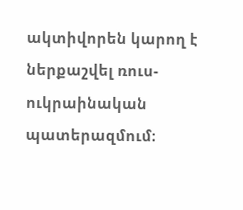ակտիվորեն կարող է ներքաշվել ռուս-ուկրաինական պատերազմում։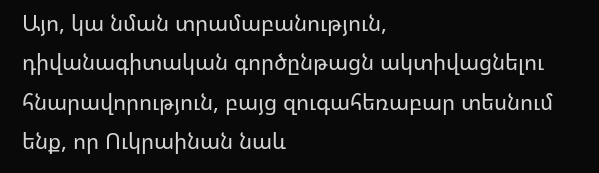Այո, կա նման տրամաբանություն, դիվանագիտական գործընթացն ակտիվացնելու հնարավորություն, բայց զուգահեռաբար տեսնում ենք, որ Ուկրաինան նաև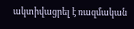ակտիվացրել է ռազմական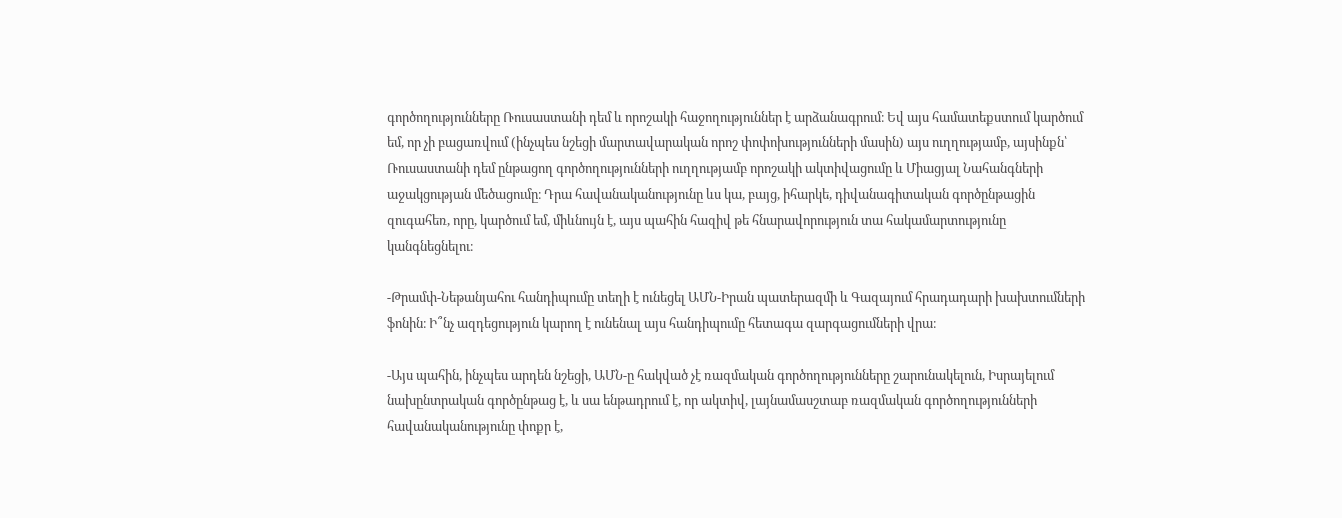գործողությունները Ռուսաստանի դեմ և որոշակի հաջողություններ է արձանագրում։ Եվ այս համատեքստում կարծում եմ, որ չի բացառվում (ինչպես նշեցի մարտավարական որոշ փոփոխությունների մասին) այս ուղղությամբ, այսինքն՝ Ռուսաստանի դեմ ընթացող գործողությունների ուղղությամբ որոշակի ակտիվացումը և Միացյալ Նահանգների աջակցության մեծացումը։ Դրա հավանականությունը ևս կա, բայց, իհարկե, դիվանագիտական գործընթացին զուգահեռ, որը, կարծում եմ, միևնույն է, այս պահին հազիվ թե հնարավորություն տա հակամարտությունը կանգնեցնելու։

-Թրամփ-Նեթանյահու հանդիպումը տեղի է ունեցել ԱՄՆ-Իրան պատերազմի և Գազայում հրադադարի խախտումների ֆոնին։ Ի՞նչ ազդեցություն կարող է ունենալ այս հանդիպումը հետագա զարգացումների վրա։

-Այս պահին, ինչպես արդեն նշեցի, ԱՄՆ-ը հակված չէ ռազմական գործողությունները շարունակելուն, Իսրայելում նախընտրական գործընթաց է, և սա ենթադրում է, որ ակտիվ, լայնամասշտաբ ռազմական գործողությունների հավանականությունը փոքր է,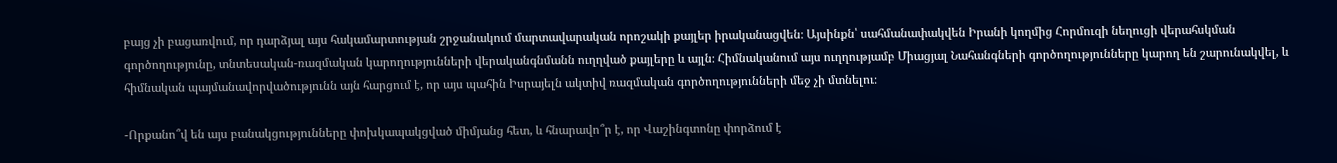բայց չի բացառվում, որ դարձյալ այս հակամարտության շրջանակում մարտավարական որոշակի քայլեր իրականացվեն։ Այսինքն՝ սահմանափակվեն Իրանի կողմից Հորմուզի նեղուցի վերահսկման գործողությունը, տնտեսական-ռազմական կարողությունների վերականգնմանն ուղղված քայլերը և այլն։ Հիմնականում այս ուղղությամբ Միացյալ Նահանգների գործողությունները կարող են շարունակվել, և հիմնական պայմանավորվածությունն այն հարցում է, որ այս պահին Իսրայելն ակտիվ ռազմական գործողությունների մեջ չի մտնելու։

-Որքանո՞վ են այս բանակցությունները փոխկապակցված միմյանց հետ, և հնարավո՞ր է, որ Վաշինգտոնը փորձում է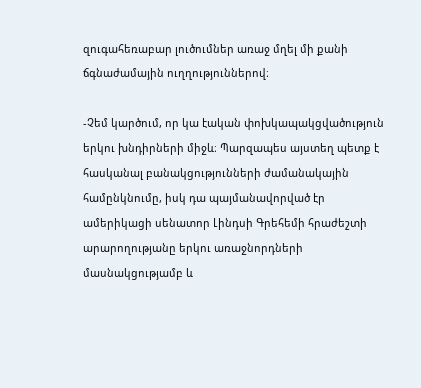զուգահեռաբար լուծումներ առաջ մղել մի քանի ճգնաժամային ուղղություններով։

-Չեմ կարծում, որ կա էական փոխկապակցվածություն երկու խնդիրների միջև։ Պարզապես այստեղ պետք է հասկանալ բանակցությունների ժամանակային համընկնումը, իսկ դա պայմանավորված էր ամերիկացի սենատոր Լինդսի Գրեհեմի հրաժեշտի արարողությանը երկու առաջնորդների մասնակցությամբ և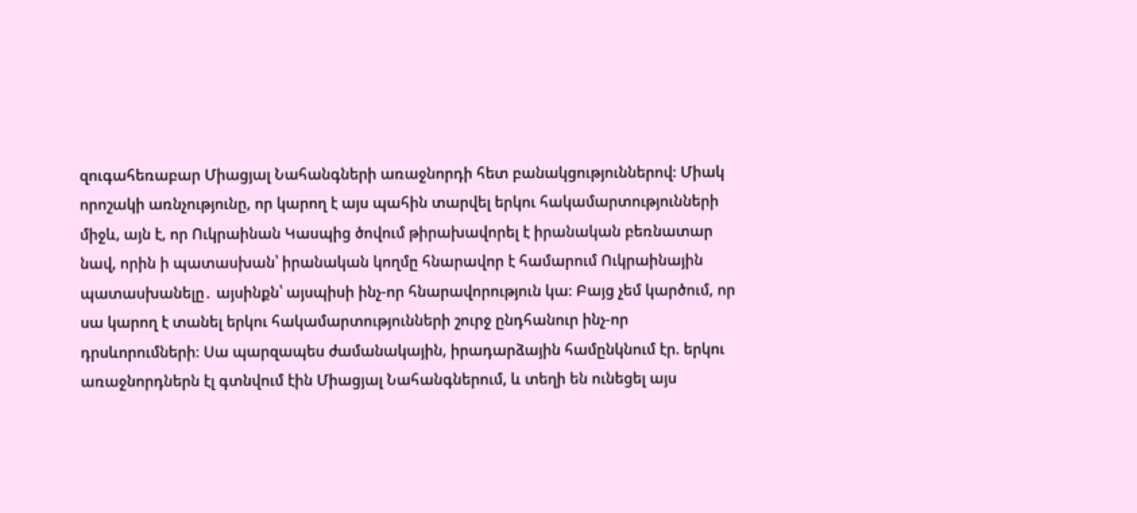զուգահեռաբար Միացյալ Նահանգների առաջնորդի հետ բանակցություններով։ Միակ որոշակի առնչությունը, որ կարող է այս պահին տարվել երկու հակամարտությունների միջև, այն է, որ Ուկրաինան Կասպից ծովում թիրախավորել է իրանական բեռնատար նավ, որին ի պատասխան՝ իրանական կողմը հնարավոր է համարում Ուկրաինային պատասխանելը․ այսինքն՝ այսպիսի ինչ-որ հնարավորություն կա։ Բայց չեմ կարծում, որ սա կարող է տանել երկու հակամարտությունների շուրջ ընդհանուր ինչ-որ դրսևորումների։ Սա պարզապես ժամանակային, իրադարձային համընկնում էր. երկու առաջնորդներն էլ գտնվում էին Միացյալ Նահանգներում, և տեղի են ունեցել այս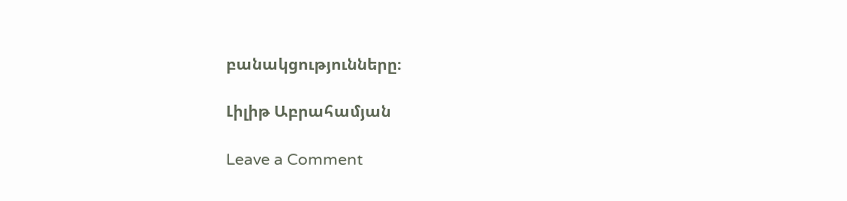բանակցությունները։

Լիլիթ Աբրահամյան

Leave a Comment